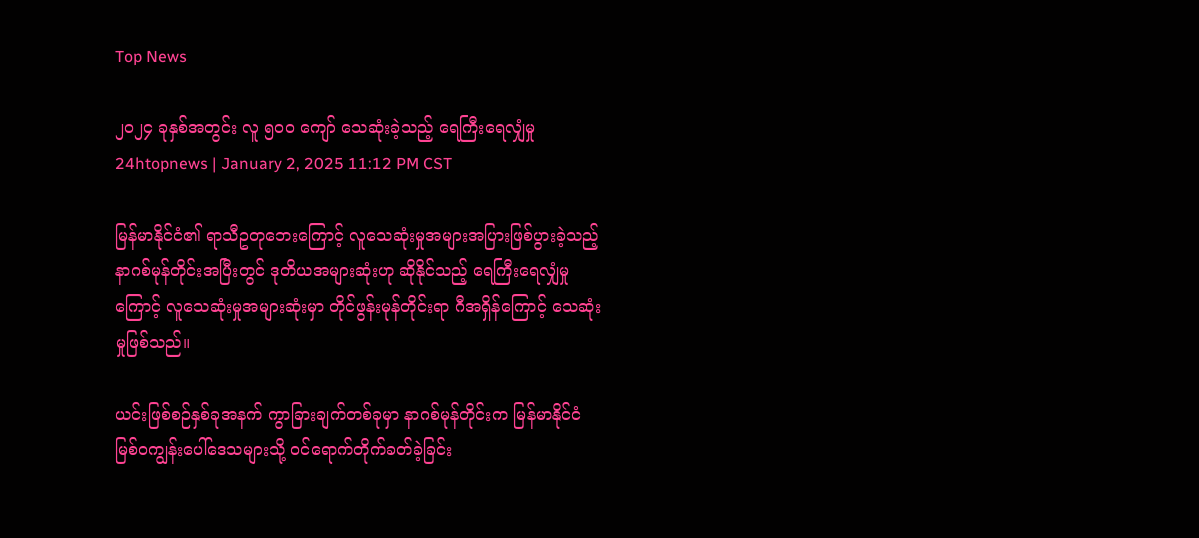Top News

၂၀၂၄ ခုနှစ်အတွင်း လူ ၅၀၀ ကျော် သေဆုံးခဲ့သည့် ရေကြီးရေလျှံမှု
24htopnews | January 2, 2025 11:12 PM CST

မြန်မာနိုင်ငံ၏ ရာသီဥတုဘေးကြောင့် လူသေဆုံးမှုအများအပြားဖြစ်ပွားခဲ့သည့် နာဂစ်မုန်တိုင်းအပြီးတွင် ဒုတိယအများဆုံးဟု ဆိုနိုင်သည့် ရေကြီးရေလျှံမှုကြောင့် လူသေဆုံးမှုအများဆုံးမှာ တိုင်ဖွန်းမုန်တိုင်းရာ ဂီအရှိန်ကြောင့် သေဆုံးမှုဖြစ်သည်။

ယင်းဖြစ်စဉ်နှစ်ခုအနက် ကွာခြားချက်တစ်ခုမှာ နာဂစ်မုန်တိုင်းက မြန်မာနိုင်ငံ မြစ်ဝကျွန်းပေါ်ဒေသများသို့ ဝင်ရောက်တိုက်ခတ်ခဲ့ခြင်း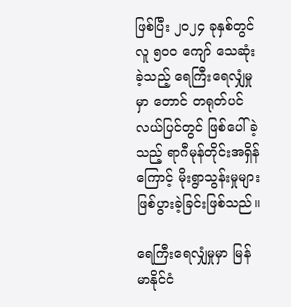ဖြစ်ပြီး ၂၀၂၄ ခုနှစ်တွင် လူ ၅၀၀ ကျော် သေဆုံးခဲ့သည့် ရေကြီးရေလျှံမှုမှာ တောင် တရုတ်ပင်လယ်ပြင်တွင် ဖြစ်ပေါ်ခဲ့သည့် ရာဂီမုန်တိုင်းအရှိန်ကြောင့် မိုးရွာသွန်းမှုများ ဖြစ်ပွားခဲ့ခြင်းဖြစ်သည်။

ရေကြီးရေလျှံမှုမှာ မြန်မာနိုင်ငံ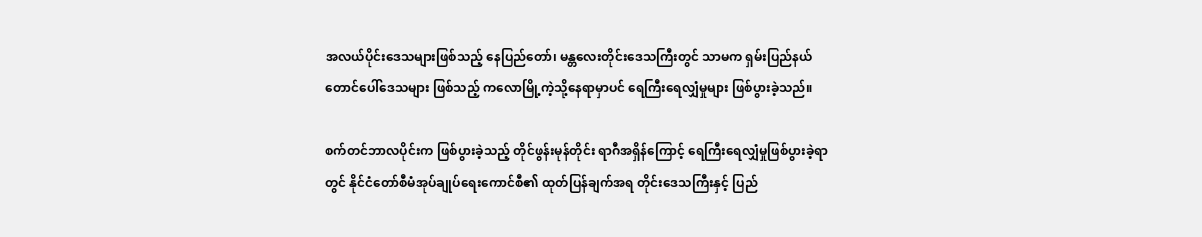အလယ်ပိုင်းဒေသများဖြစ်သည့် နေပြည်တော်၊ မန္တလေးတိုင်းဒေသကြီးတွင် သာမက ရှမ်းပြည်နယ်တောင်ပေါ်ဒေသများ ဖြစ်သည့် ကလောမြို့ကဲ့သို့နေရာမှာပင် ရေကြီးရေလျှံမှုများ ဖြစ်ပွားခဲ့သည်။

စက်တင်ဘာလပိုင်းက ဖြစ်ပွားခဲ့သည့် တိုင်ဖွန်းမုန်တိုင်း ရာဂီအရှိန်ကြောင့် ရေကြီးရေလျှံမှုဖြစ်ပွားခဲ့ရာတွင် နိုင်ငံတော်စီမံအုပ်ချုပ်ရေးကောင်စီ၏ ထုတ်ပြန်ချက်အရ တိုင်းဒေသကြီးနှင့် ပြည်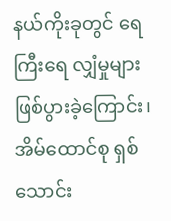နယ်ကိုးခုတွင် ရေကြီးရေ လျှံမှုများဖြစ်ပွားခဲ့ကြောင်း၊ အိမ်ထောင်စု ရှစ်သောင်း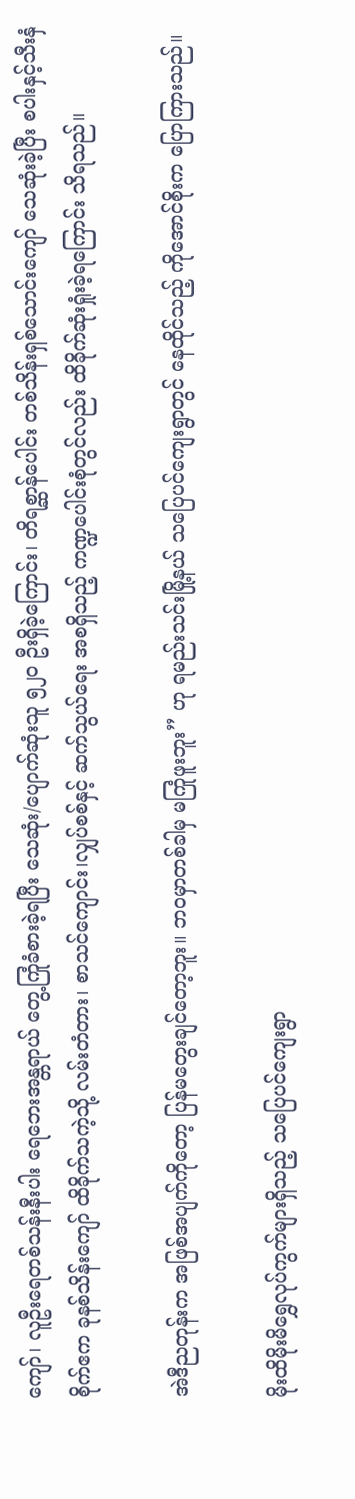ကျော်၊ လူဦးရေတစ်သန်းနီးပါး ရေဘေးအန္တရာယ် တွေ့ကြုံခံစားခဲ့ရပြီး သေဆုံး/ပျောက်ဆုံးသူ ၅၂၀ ဦးရှိခဲ့ကြောင်း၊ တိရစ္ဆာန်ပေါင်း တစ်သိန်းရှစ်သောင်းကျော် သေဆုံးခဲ့ပြီး စပါးနှင့်သီးနှံစိုက်ဧက ခုနစ်သိန်းကျော် ထိခိုက်သကဲ့သို့ လမ်းတံတား၊ စာသင်ကျောင်း၊လျှပ်စစ်နှင့် ဆက်သွယ်ရေး အစရှိသည့် ကဏ္ဍပေါင်းစုံတွင်လည်း ထိခိုက်ဆုံးရှုံးခဲ့ရကြောင်း သိရသည်။

အဲဒီညတုန်းက အဖြစ်အပျက်ကိုတော့ ပြန်မတွေးချင်တော့ဘူး။ ဘဝမှာတစ်ခါမှ မကြုံဖူးဘူး” ဟု ရမည်းသင်းမြို့နယ် သပြေပင်ကျေးရွာတွင် နေထိုင်သည့် ကိုအောင်စိုးက ပြောကြားသည်။

မိုးထိမိုးမိရွှေလုပ်ကွက်များရှိသည့် သပြေပင်ကျေးရွာ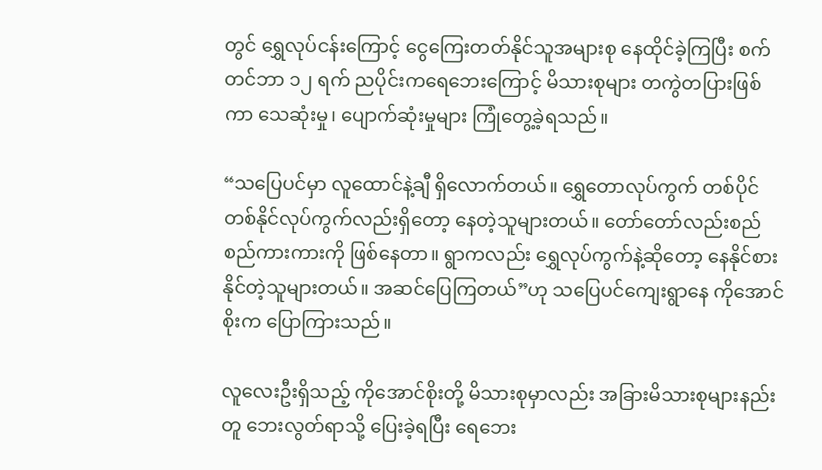တွင် ရွှေလုပ်ငန်းကြောင့် ငွေကြေးတတ်နိုင်သူအများစု နေထိုင်ခဲ့ကြပြီး စက်တင်ဘာ ၁၂ ရက် ညပိုင်းကရေဘေးကြောင့် မိသားစုများ တကွဲတပြားဖြစ်ကာ သေဆုံးမှု၊ ပျောက်ဆုံးမှုများ ကြုံတွေ့ခဲ့ရသည်။

“သပြေပင်မှာ လူထောင်နဲ့ချီ ရှိလောက်တယ်။ ရွှေတောလုပ်ကွက် တစ်ပိုင်တစ်နိုင်လုပ်ကွက်လည်းရှိတော့ နေတဲ့သူများတယ်။ တော်တော်လည်းစည်စည်ကားကားကို ဖြစ်နေတာ။ ရွာကလည်း ရွှေလုပ်ကွက်နဲ့ဆိုတော့ နေနိုင်စားနိုင်တဲ့သူများတယ်။ အဆင်ပြေကြတယ်”ဟု သပြေပင်ကျေးရွာနေ ကိုအောင်စိုးက ပြောကြားသည်။

လူလေးဦးရှိသည့် ကိုအောင်စိုးတို့ မိသားစုမှာလည်း အခြားမိသားစုများနည်းတူ ဘေးလွတ်ရာသို့ ပြေးခဲ့ရပြီး ရေဘေး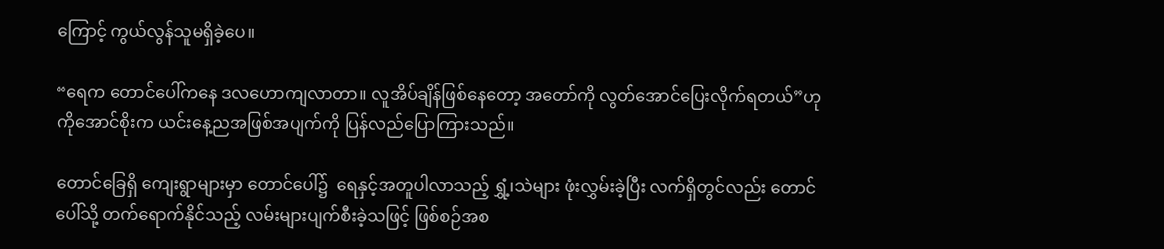ကြောင့် ကွယ်လွန်သူမရှိခဲ့ပေ။

“ရေက တောင်ပေါ်ကနေ ဒလဟောကျလာတာ။ လူအိပ်ချိန်ဖြစ်နေတော့ အတော်ကို လွတ်အောင်ပြေးလိုက်ရတယ်”ဟု ကိုအောင်စိုးက ယင်းနေ့ညအဖြစ်အပျက်ကို ပြန်လည်ပြောကြားသည်။

တောင်‌ခြေရှိ ကျေးရွာများမှာ တောင်ပေါ်၌  ရေနှင့်အတူပါလာသည့် ရွှံ့၊သဲများ ဖုံးလွှမ်းခဲ့ပြီး လက်ရှိတွင်လည်း တောင်ပေါ်သို့ တက်ရောက်နိုင်သည့် လမ်းများပျက်စီးခဲ့သဖြင့် ဖြစ်စဉ်အစ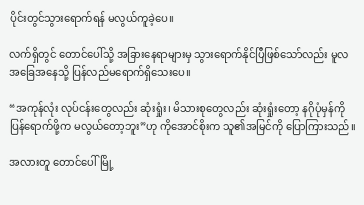ပိုင်းတွင်သွားရောက်ရန် မလွယ်ကူခဲ့ပေ။

လက်ရှိတွင် တောင်ပေါ်သို့ အခြားနေရာများမှ သွားရောက်နိုင်ပြီဖြစ်သော်လည်း မူလအခြေအနေသို့ ပြန်လည်မရောက်ရှိသေးပေ။

“အကုန်လုံး လုပ်ငန်းတွေလည်း ဆုံးရှုံး၊ မိသားစုတွေလည်း ဆုံးရှုံးတော့ နဂိုပုံမှန်ကို ပြန်ရောက်ဖို့က မလွယ်တော့ဘူး”ဟု ကိုအောင်စိုးက သူ၏အမြင်ကို ပြောကြားသည်။

အလားတူ တောင်ပေါ်မြို့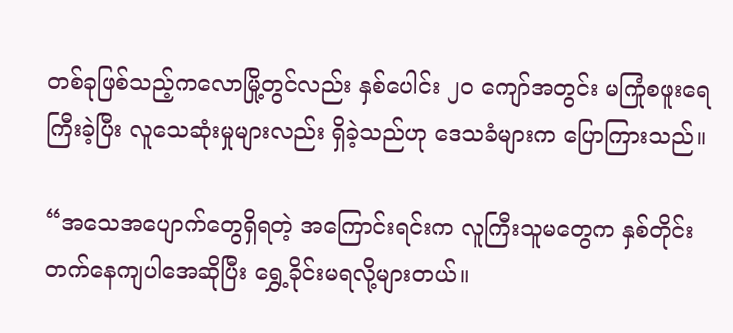တစ်ခုဖြစ်သည့်ကလောမြို့တွင်လည်း နှစ်ပေါင်း ၂၀ ကျော်အတွင်း မကြုံစဖူးရေကြီးခဲ့ပြီး လူသေဆုံးမှုများလည်း ရှိခဲ့သည်ဟု ဒေသခံများက ပြောကြားသည်။

“အသေအပျောက်တွေရှိရတဲ့ အကြောင်းရင်းက လူကြီးသူမတွေက နှစ်တိုင်းတက်နေကျပါအေဆိုပြီး ရွှေ့ခိုင်းမရလို့များတယ်။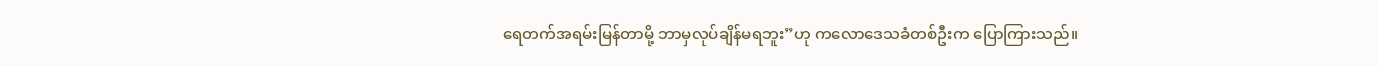ရေတက်အရမ်းမြန်တာမို့ ဘာမှလုပ်ချိန်မရဘူး”ဟု ကလောဒေသခံတစ်ဦးက ပြောကြားသည်။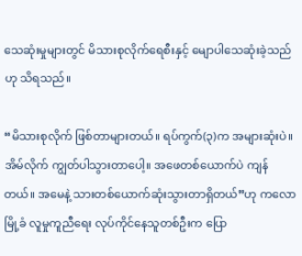သေဆုံးမှုများတွင် မိသားစုလိုက်ရေစီးနှင့် မျောပါသေဆုံးခဲ့သည်ဟု သိရသည်။

“မိသားစုလိုက် ဖြစ်တာများတယ်။ ရပ်ကွက်(၃)က အများဆုံးပဲ။ အိမ်လိုက် ကျွတ်ပါသွားတာပေါ့။ အဖေတစ်ယောက်ပဲ ကျန်တယ်။ အမေနဲ့ သားတစ်ယောက်ဆုံးသွားတာရှိတယ်”ဟု ကလောမြို့ခံ လူမှုကူညီရေး လုပ်ကိုင်နေသူတစ်ဦးက ပြော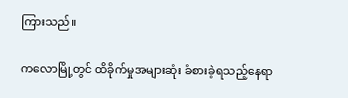ကြားသည်။

ကလောမြို့တွင် ထိခိုက်မှုအများဆုံး ခံစားခဲ့ရသည့်နေရာ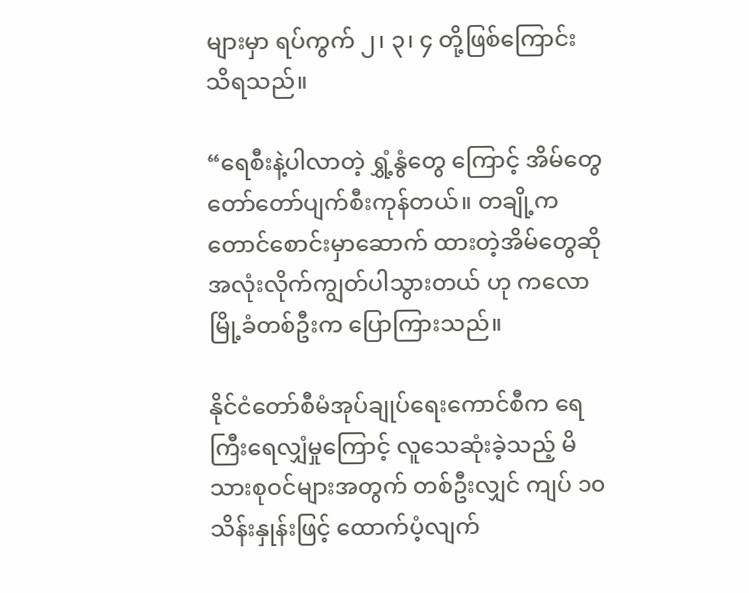များမှာ ရပ်ကွက် ၂၊ ၃၊ ၄ တို့ဖြစ်ကြောင်း သိရသည်။

“ရေစီးနဲ့ပါလာတဲ့ ရွှံ့နွံတွေ ကြောင့် အိမ်တွေတော်တော်ပျက်စီးကုန်တယ်။ တချို့ကတောင်စောင်းမှာဆောက် ထားတဲ့အိမ်တွေဆို အလုံးလိုက်ကျွတ်ပါသွားတယ် ဟု ကလောမြို့ခံတစ်ဦးက ပြောကြားသည်။

နိုင်ငံတော်စီမံအုပ်ချုပ်ရေးကောင်စီက ရေကြီးရေလျှံမှုကြောင့် လူသေဆုံးခဲ့သည့် မိသားစုဝင်များအတွက် တစ်ဦးလျှင် ကျပ် ၁၀ သိန်းနှုန်းဖြင့် ထောက်ပံ့လျက်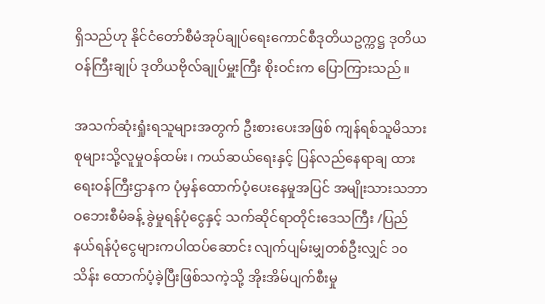ရှိသည်ဟု နိုင်ငံတော်စီမံအုပ်ချုပ်ရေးကောင်စီဒုတိယဥက္ကဋ္ဌ ဒုတိယဝန်ကြီးချုပ် ဒုတိယဗိုလ်ချုပ်မှူးကြီး စိုးဝင်းက ပြောကြားသည်။

အသက်ဆုံးရှုံးရသူများအတွက် ဦးစားပေးအဖြစ် ကျန်ရစ်သူမိသားစုများသို့လူမှုဝန်ထမ်း၊ ကယ်ဆယ်ရေးနှင့် ပြန်လည်နေရာချ ထားရေးဝန်ကြီးဌာနက ပုံမှန်ထောက်ပံ့ပေးနေမှုအပြင် အမျိုးသားသဘာဝဘေးစီမံခန့် ခွဲမှုရန်ပုံငွေနှင့် သက်ဆိုင်ရာတိုင်းဒေသကြီး /ပြည်နယ်ရန်ပုံငွေများကပါထပ်ဆောင်း လျက်ပျမ်းမျှတစ်ဦးလျှင် ၁၀ သိန်း ထောက်ပံ့ခဲ့ပြီးဖြစ်သကဲ့သို့ အိုးအိမ်ပျက်စီးမှု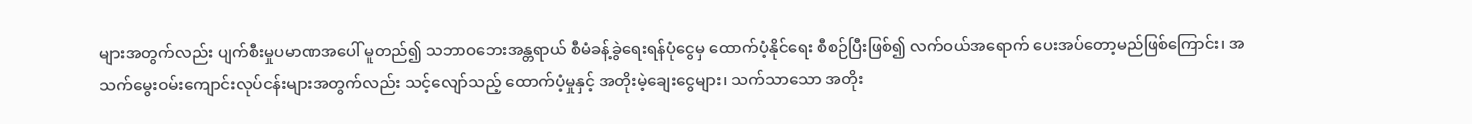များအတွက်လည်း ပျက်စီးမှုပမာဏအပေါ် မူတည်၍ သဘာဝဘေးအန္တရာယ် စီမံခန့်ခွဲရေးရန်ပုံငွေမှ ထောက်ပံ့နိုင်ရေး စီစဉ်ပြီးဖြစ်၍ လက်ဝယ်အရောက် ပေးအပ်တော့မည်ဖြစ်ကြောင်း၊ အသက်မွေးဝမ်းကျောင်းလုပ်ငန်းများအတွက်လည်း သင့်လျော်သည့် ထောက်ပံ့မှုနှင့် အတိုးမဲ့ချေးငွေများ၊ သက်သာသော အတိုး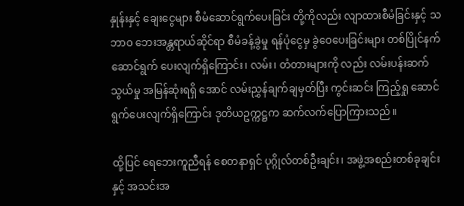နှုန်းနှင့် ချေးငွေများ စီမံဆောင်ရွက်ပေးခြင်း တို့ကိုလည်း လျာထားစီမံခြင်းနှင့် သဘာဝ ဘေးအန္တရာယ်ဆိုင်ရာ စီမံခန့်ခွဲမှု ရန်ပုံငွေမှ ခွဲဝေပေးခြင်းများ တစ်ပြိုင်နက်ဆောင်ရွက် ပေးလျက်ရှိကြောင်း၊ လမ်း၊ တံတားများကို လည်း လမ်းပန်းဆက်သွယ်မှု အမြန်ဆုံးရရှိ အောင် လမ်းညွှန်ချက်ချမှတ်ပြီး ကွင်းဆင်း ကြည့်ရှု ဆောင်ရွက်ပေးလျက်ရှိကြောင်း ဒုတိယဥက္ကဋ္ဌက ဆက်လက်ပြောကြားသည်။

ထို့ပြင် ရေဘေးကူညီရန် စေတနာရှင် ပုဂ္ဂိုလ်တစ်ဦးချင်း၊ အဖွဲ့အစည်းတစ်ခုချင်းနှင့် အသင်းအ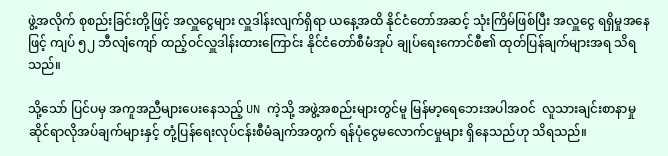ဖွဲ့အလိုက် စုစည်းခြင်းတို့ဖြင့် အလှူငွေများ လှူဒါန်းလျက်ရှိရာ ယနေ့အထိ နိုင်ငံတော်အဆင့် သုံးကြိမ်ဖြစ်ပြီး အလှူငွေ ရရှိမှုအနေဖြင့် ကျပ် ၅၂ ဘီလျံကျော် ထည့်ဝင်လှူဒါန်းထားကြောင်း နိုင်ငံတော်စီမံအုပ် ချုပ်ရေးကောင်စီ၏ ထုတ်ပြန်ချက်များအရ သိရသည်။

သို့သော် ပြင်ပမှ အကူအညီများပေးနေသည့် UN ကဲ့သို့ အဖွဲ့အစည်းများတွင်မူ မြန်မာ့ရေဘေးအပါအဝင်  လူသားချင်းစာနာမှုဆိုင်ရာလိုအပ်ချက်များနှင့် တုံ့ပြန်ရေးလုပ်ငန်းစီမံချက်အတွက် ရန်ပုံငွေမလောက်ငမှုများ ရှိနေသည်ဟု သိရသည်။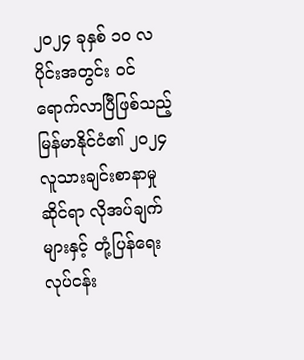၂၀၂၄ ခုနှစ် ၁၀ လပိုင်းအတွင်း ဝင်ရောက်လာပြီဖြစ်သည့် မြန်မာနိုင်ငံ၏ ၂၀၂၄ လူသားချင်းစာနာမှုဆိုင်ရာ လိုအပ်ချက်များနှင့် တုံ့ပြန်ရေးလုပ်ငန်း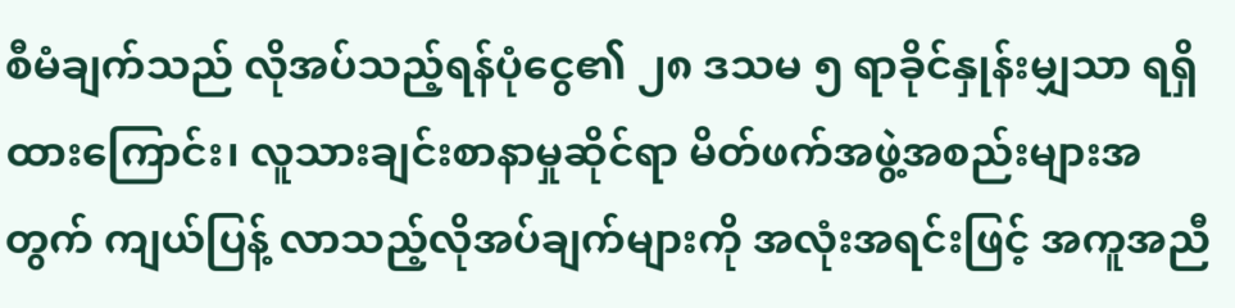စီမံချက်သည် လိုအပ်သည့်ရန်ပုံငွေ၏ ၂၈ ဒသမ ၅ ရာခိုင်နှုန်းမျှသာ ရရှိထားကြောင်း၊ လူသားချင်းစာနာမှုဆိုင်ရာ မိတ်ဖက်အဖွဲ့အစည်းများအတွက် ကျယ်ပြန့် လာသည့်လိုအပ်ချက်များကို အလုံးအရင်းဖြင့် အကူအညီ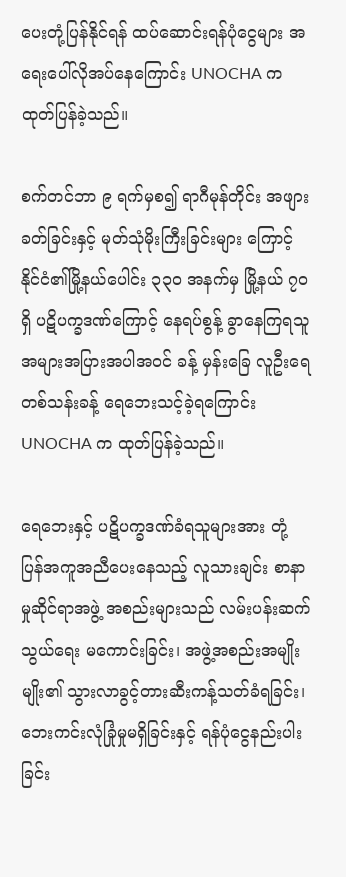ပေးတုံ့ပြန်နိုင်ရန် ထပ်ဆောင်းရန်ပုံငွေများ အရေးပေါ်လိုအပ်နေကြောင်း UNOCHA က ထုတ်ပြန်ခဲ့သည်။

စက်တင်ဘာ ၉ ရက်မှစ၍ ရာဂီမုန်တိုင်း အဖျားခတ်ခြင်းနှင့် မုတ်သုံမိုးကြီးခြင်းများ ကြောင့် နိုင်ငံ၏မြို့နယ်ပေါင်း ၃၃၀ အနက်မှ မြို့နယ် ၇၀ ရှိ ပဋိပက္ခဒဏ်ကြောင့် နေရပ်စွန့် ခွာနေကြရသူ အများအပြားအပါအဝင် ခန့် မှန်းခြေ လူဦးရေတစ်သန်းခန့် ရေဘေးသင့်ခဲ့ရကြောင်း UNOCHA က ထုတ်ပြန်ခဲ့သည်။

ရေဘေးနှင့် ပဋိပက္ခဒဏ်ခံရသူများအား တုံ့ပြန်အကူအညီပေးနေသည့် လူသားချင်း စာနာမှုဆိုင်ရာအဖွဲ့ အစည်းများသည် လမ်းပန်းဆက်သွယ်ရေး မကောင်းခြင်း၊ အဖွဲ့အစည်းအမျိုးမျိုး၏ သွားလာခွင့်တားဆီးကန့်သတ်ခံရခြင်း၊ ဘေးကင်းလုံခြုံမှုမရှိခြင်းနှင့် ရန်ပုံငွေနည်းပါးခြင်း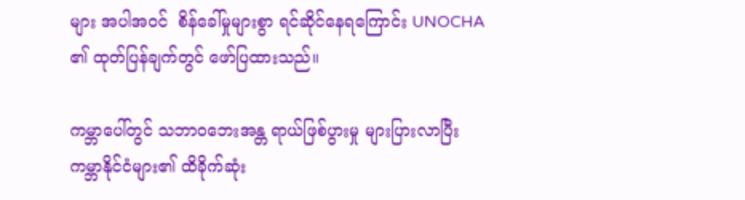များ အပါအဝင်  စိန်ခေါ်မှုများစွာ ရင်ဆိုင်နေရကြောင်း UNOCHA ၏ ထုတ်ပြန်ချက်တွင် ဖော်ပြထားသည်။

ကမ္ဘာပေါ်တွင် သဘာဝဘေးအန္တ ရာယ်ဖြစ်ပွားမှု များပြားလာပြီး ကမ္ဘာနိုင်ငံများ၏ ထိခိုက်ဆုံး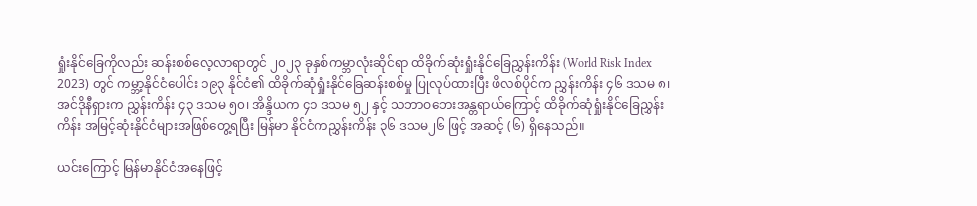ရှုံးနိုင်ခြေကိုလည်း ဆန်းစစ်လေ့လာရာတွင် ၂၀၂၃ ခုနှစ်ကမ္ဘာလုံးဆိုင်ရာ ထိခိုက်ဆုံးရှုံးနိုင်ခြေညွှန်းကိန်း (World Risk Index 2023) တွင် ကမ္ဘာ့နိုင်ငံပေါင်း ၁၉၃ နိုင်ငံ၏ ထိခိုက်ဆုံရှုံးနိုင်ခြေဆန်းစစ်မှု ပြုလုပ်ထားပြီး ဖိလစ်ပိုင်က ညွှန်းကိန်း ၄၆ ဒသမ ၈၊ အင်ဒိုနီရှားက ညွှန်းကိန်း ၄၃ ဒသမ ၅၀၊ အိန္ဒိယက ၄၁ ဒသမ ၅၂ နှင့် သဘာဝဘေးအန္တရာယ်ကြောင့် ထိခိုက်ဆုံရှုံးနိုင်ခြေညွှန်းကိန်း အမြင့်ဆုံးနိုင်ငံများအဖြစ်တွေ့ရပြီး မြန်မာ နိုင်ငံကညွှန်းကိန်း ၃၆ ဒသမ၂၆ ဖြင့် အဆင့် (၆) ရှိနေသည်။

ယင်းကြောင့် မြန်မာနိုင်ငံအနေဖြင့်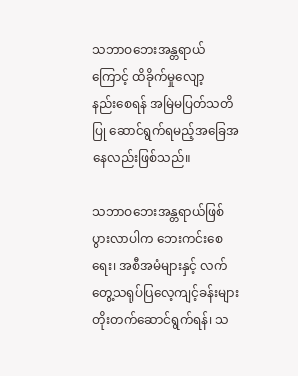သဘာဝဘေးအန္တရာယ်ကြောင့် ထိခိုက်မှုလျော့နည်း‌စေရန် အမြဲမပြတ်သတိပြု ဆောင်ရွက်ရမည့်အခြေအနေလည်းဖြစ်သည်။

သဘာဝဘေးအန္တရာယ်ဖြစ်ပွားလာပါက ဘေးကင်းစေရေး၊ အစီအမံများနှင့် လက်တွေ့သရုပ်ပြလေ့ကျင့်ခန်းများ တိုးတက်ဆောင်ရွက်ရန်၊ သ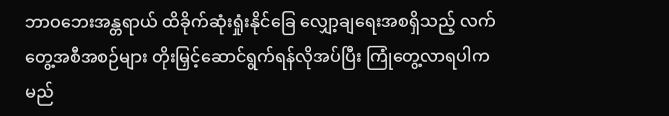ဘာဝဘေးအန္တရာယ် ထိခိုက်ဆုံးရှုံးနိုင်ခြေ လျှော့ချရေးအစရှိသည့် လက်တွေ့အစီအစဉ်များ တိုးမြှင့်ဆောင်ရွက်ရန်လိုအပ်ပြီး ကြုံတွေ့လာရပါက မည်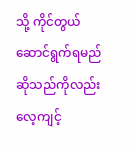သို့ ကိုင်တွယ်ဆောင်ရွက်ရမည် ဆိုသည်ကိုလည်း လေ့ကျင့်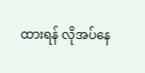ထားရန် လိုအပ်နေ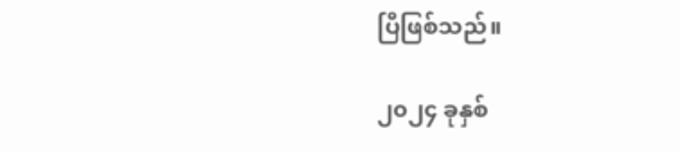ပြီဖြစ်သည်။

၂၀၂၄ ခုနှစ်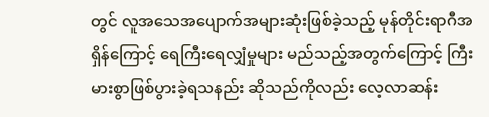တွင် လူအသေအပျောက်အများဆုံးဖြစ်ခဲ့သည့် မုန်တိုင်းရာဂီအရှိန်ကြောင့် ရေကြီးရေလျှံမှုများ မည်သည့်အတွက်ကြောင့် ကြီးမားစွာဖြစ်ပွားခဲ့ရသနည်း ဆိုသည်ကိုလည်း လေ့လာဆန်း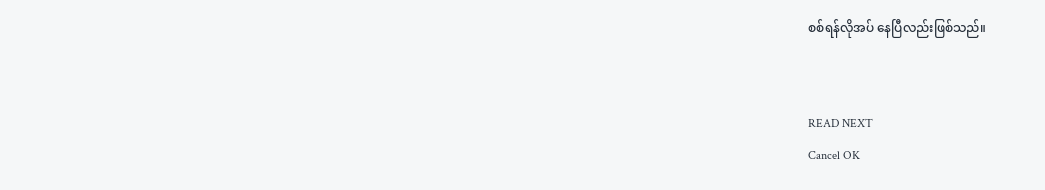စစ်ရန်လိုအပ် နေပြီလည်းဖြစ်သည်။


READ NEXT
Cancel OK